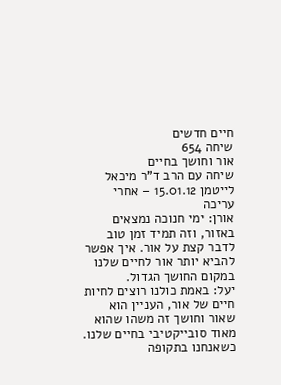חיים חדשים
שיחה 654
אור וחושך בחיים
שיחה עם הרב ד"ר מיכאל לייטמן 15.01.12 – אחרי עריכה
אורן: ימי חנוכה נמצאים באזור, וזה תמיד זמן טוב לדבר קצת על אור. איך אפשר להביא יותר אור לחיים שלנו במקום החושך הגדול.
יעל: באמת כולנו רוצים לחיות חיים של אור, העניין הוא שאור וחושך זה משהו שהוא מאוד סובייקטיבי בחיים שלנו. כשאנחנו בתקופה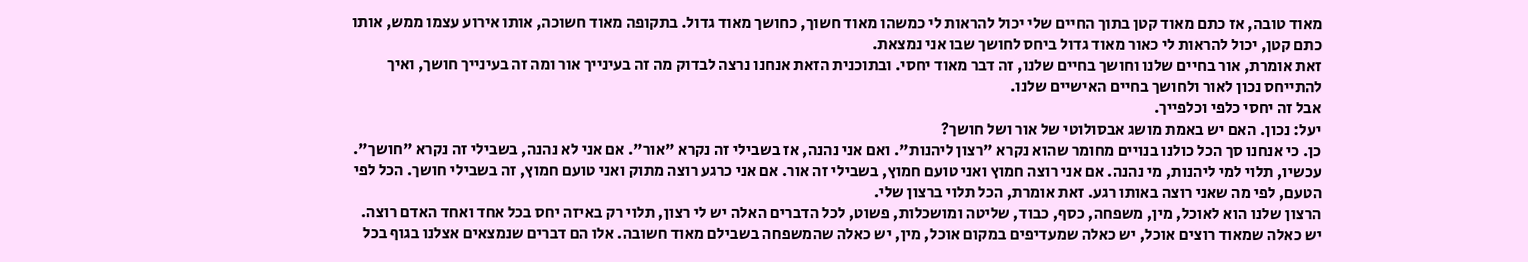מאוד טובה, אז כתם מאוד קטן בתוך החיים שלי יכול להראות לי כמשהו מאוד חשוך, כחושך מאוד גדול. בתקופה מאוד חשוכה, אותו אירוע עצמו ממש, אותו כתם קטן, יכול להראות לי כאור מאוד גדול ביחס לחושך שבו אני נמצאת.
זאת אומרת, אור בחיים שלנו וחושך בחיים שלנו, זה דבר מאוד יחסי. ובתוכנית הזאת אנחנו נרצה לבדוק מה זה בעינייך אור ומה זה בעינייך חושך, ואיך להתייחס נכון לאור ולחושך בחיים האישיים שלנו.
אבל זה יחסי כלפי וכלפייך.
יעל: נכון. האם יש באמת מושג אבסולוטי של אור ושל חושך?
כן. כי אנחנו סך הכל כולנו בנויים מחומר שהוא נקרא "רצון ליהנות". ואם אני נהנה, אז בשבילי זה נקרא "אור". אם אני לא נהנה, בשבילי זה נקרא "חושך". עכשיו, תלוי למי ליהנות, מי נהנה. אם אני רוצה חמוץ ואני טועם חמוץ, בשבילי זה אור. אם אני כרגע רוצה מתוק ואני טועם חמוץ, זה בשבילי חושך. הכל לפי הטעם, לפי מה שאני רוצה באותו רגע. זאת אומרת, הכל תלוי ברצון שלי.
הרצון שלנו הוא לאוכל, מין, משפחה, כסף, כבוד, שליטה ומושכלות, פשוט, לכל הדברים האלה יש לי רצון, תלוי רק באיזה יחס בכל אחד ואחד האדם רוצה. יש כאלה שמאוד רוצים אוכל, יש כאלה שמעדיפים במקום אוכל, מין, יש כאלה שהמשפחה בשבילם מאוד חשובה. אלו הם דברים שנמצאים אצלנו בגוף בכל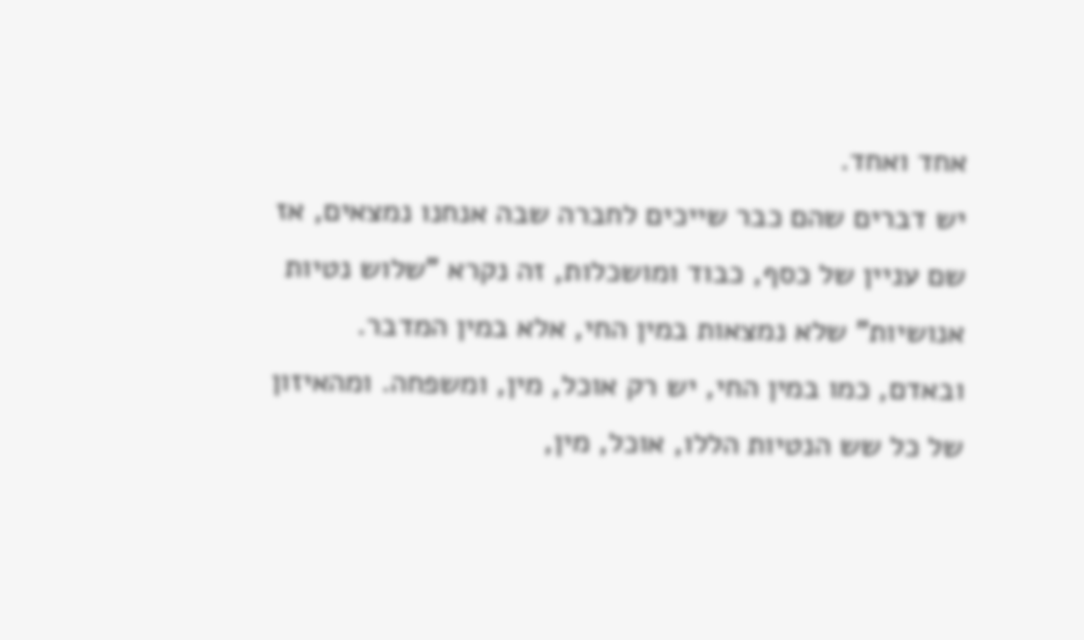אחד ואחד.
יש דברים שהם כבר שייכים לחברה שבה אנחנו נמצאים, אז שם עניין של כסף, כבוד ומושכלות, זה נקרא "שלוש נטיות אנושיות" שלא נמצאות במין החי, אלא במין המדבר. ובאדם, כמו במין החי, יש רק אוכל, מין, ומשפחה. ומהאיזון של כל שש הנטיות הללו, אוכל, מין,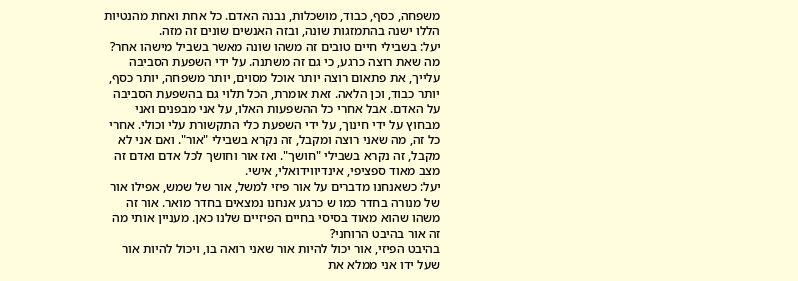משפחה, כסף, כבוד, מושכלות, נבנה האדם. כל אחת ואחת מהנטיות הללו ישנה בהתמזגות שונה, ובזה האנשים שונים זה מזה.
יעל: בשבילי חיים טובים זה משהו שונה מאשר בשביל מישהו אחר?
מה שאת רוצה כרגע, כי גם זה משתנה. על ידי השפעת הסביבה עלייך, את פתאום רוצה יותר אוכל מסוים, יותר משפחה, יותר כסף, יותר כבוד, וכן הלאה. זאת אומרת, הכל תלוי גם בהשפעת הסביבה על האדם. אבל אחרי כל ההשפעות האלו, על אני מבפנים ואני מבחוץ על ידי חינוך, על ידי השפעת כלי התקשורת עלי וכולי. אחרי כל זה, מה שאני רוצה ומקבל, זה נקרא בשבילי "אור". ואם אני לא מקבל, זה נקרא בשבילי "חושך". ואז אור וחושך לכל אדם ואדם זה מצב מאוד ספציפי, אינדיווידואלי, אישי.
יעל: כשאנחנו מדברים על אור פיזי למשל, אור של שמש, אפילו אור של מנורה בחדר כמו ש כרגע אנחנו נמצאים בחדר מואר. אור זה משהו שהוא מאוד בסיסי בחיים הפיזיים שלנו כאן. מעניין אותי מה זה אור בהיבט הרוחני?
בהיבט הפיזי, אור יכול להיות אור שאני רואה בו, ויכול להיות אור שעל ידו אני ממלא את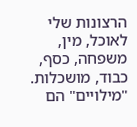הרצונות שלי לאוכל, מין, משפחה, כסף, כבוד, מושכלות. "מילויים" הם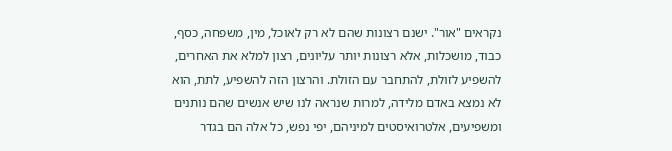נקראים "אור". ישנם רצונות שהם לא רק לאוכל, מין, משפחה, כסף, כבוד, מושכלות, אלא רצונות יותר עליונים, רצון למלא את האחרים, להשפיע לזולת, להתחבר עם הזולת. והרצון הזה להשפיע, לתת, הוא לא נמצא באדם מלידה, למרות שנראה לנו שיש אנשים שהם נותנים ומשפיעים, אלטרואיסטים למיניהם, יפי נפש, כל אלה הם בגדר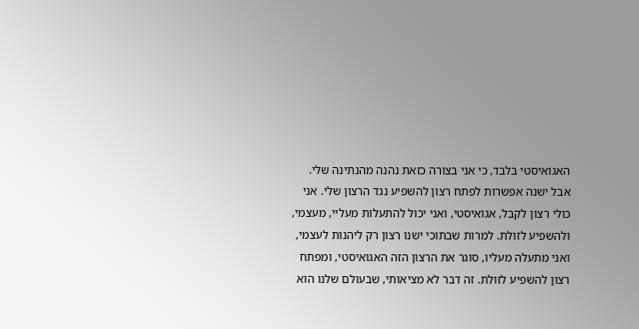האגואיסטי בלבד, כי אני בצורה כזאת נהנה מהנתינה שלי.
אבל ישנה אפשרות לפתח רצון להשפיע נגד הרצון שלי. אני כולי רצון לקבל, אגואיסטי, ואני יכול להתעלות מעליי, מעצמי, ולהשפיע לזולת. למרות שבתוכי ישנו רצון רק ליהנות לעצמי, ואני מתעלה מעליו, סוגר את הרצון הזה האגואיסטי, ומפתח רצון להשפיע לזולת. זה דבר לא מציאותי, שבעולם שלנו הוא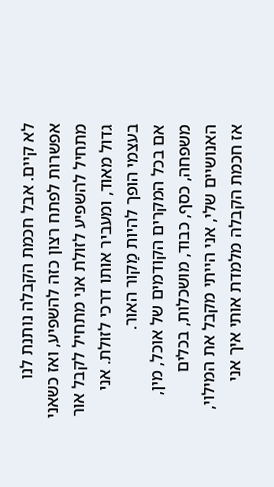לא קיים. אבל חכמת הקבלה נותנת לנו אפשרות לפתח רצון כזה להשפיע, ואז כשאני מתחיל להשפיע לזולת אני מתחיל לקבל אור גדול מאוד, ומעביר אותו דרכי לזולת. אני בעצמי הופך להיות מַקור האור.
אם בכל המקרים הקודמים של אוכל, מין, משפחה, כסף, כבוד, מושכלות, בכלים האנושיים שלי, אני הייתי מקבל את המילוי, אז חכמת הקבלה מלמדת אותי איך אני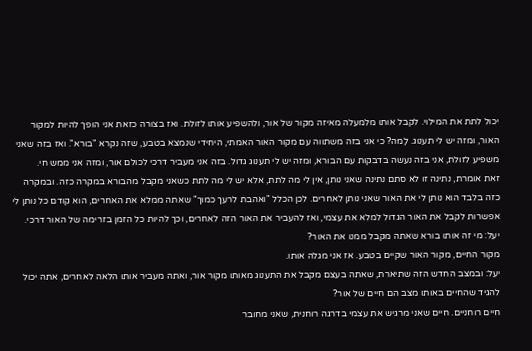יכול לתת את המילוי. לקבל אותו מלמעלה מאיזה מקור של אור, ולהשפיע אותו לזולת. ואז בצורה כזאת אני הופך להיות למקור האור, ומזה יש לי תענוג. לָמה? כי אני בזה משתווה עם מקור האור האמתי, היחידי שנמצא בטבע, שזה נקרא "בורא". ואז בזה שאני משפיע לזולת, אני בזה נעשה בדבקות עם הבורא, ומזה יש לי תענוג גדול. בזה אני מעביר דרכי לכולם אור, ומזה אני ממש חי.
זאת אומרת, נתינה זו לא סתם נתינה שאני נותן, אין לי מה לתת, אלא יש לי מה לתת כשאני מקבל מהבורא במקרה כזה. ובמקרה כזה בלבד הוא נותן לי את האור שאני נותן לאחרים. לכן הכלל "ואהבת לרעך כמוך" שאתה ממלא את האחרים, הוא קודם כל נותן לי אפשרות לקבל את האור הגדול למלא את עצמי, ואז להעביר את האור הזה לאחרים, וכך להיות כל הזמן בזרימה של האור דרכי.
יעל: מי זה אותו בורא שאתה מקבל ממנו את האור?
מקור החיים, מקור האור שקיים בטבע. אז אני מגלה אותו.
יעל: ובמצב החדש הזה שתיארת, שאתה בעצם מקבל את התענוג מאותו מקור אור, ואתה מעביר אותו הלאה לאחרים, אתה יכול להגיד שהחיים באותו מצב הם חיים של אור?
חיים רוחניים. חיים שאני מרגיש את עצמי בדרגה רוחנית, שאני מחובר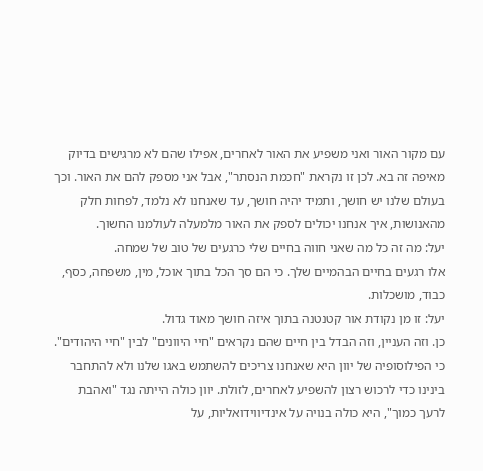עם מקור האור ואני משפיע את האור לאחרים, אפילו שהם לא מרגישים בדיוק מאיפה זה בא. לכן זו נקראת "חכמת הנסתר", אבל אני מספק להם את האור. וכך בעולם שלנו יש חושך, ותמיד יהיה חושך, עד שאנחנו לא נלמד, לפחות חלק מהאנושות, איך אנחנו יכולים לספק את האור מלמעלה לעולמנו החשוך.
יעל: מה זה כל מה שאני חווה בחיים שלי כרגעים של טוב של שמחה.
אלו רגעים בחיים הבהמיים שלך. כי הם סך הכל בתוך אוכל, מין, משפחה, כסף, כבוד, מושכלות.
יעל: זו מן נקודת אור קטנטנה בתוך איזה חושך מאוד גדול.
כן. וזה העניין, וזה הבדל בין חיים שהם נקראים "חיי היוונים" לבין "חיי היהודים". כי הפילוסופיה של יוון היא שאנחנו צריכים להשתמש באגו שלנו ולא להתחבר בינינו כדי לרכוש רצון להשפיע לאחרים, לזולת. יוון כולה הייתה נגד "ואהבת לרעך כמוך", היא כולה בנויה על אינדיווידואליות, על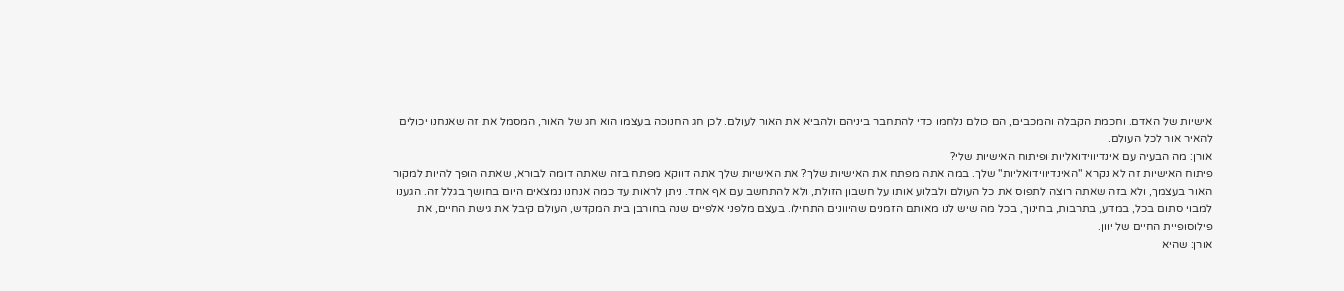אישיות של האדם. וחכמת הקבלה והמכבים, הם כולם נלחמו כדי להתחבר ביניהם ולהביא את האור לעולם. לכן חג החנוכה בעצמו הוא חג של האור, המסמל את זה שאנחנו יכולים להאיר אור לכל העולם.
אורן: מה הבעיה עם אינדיווידואליות ופיתוח האישיות שלי?
פיתוח האישיות זה לא נקרא "האינדיווידואליות" שלך. במה אתה מפתח את האישיות שלך? את האישיות שלך אתה דווקא מפתח בזה שאתה דומה לבורא, שאתה הופך להיות למקור האור בעצמך, ולא בזה שאתה רוצה לתפוס את כל העולם ולבלוע אותו על חשבון הזולת, ולא להתחשב עם אף אחד. ניתן לראות עד כמה אנחנו נמצאים היום בחושך בגלל זה. הגענו למבוי סתום בכל, במדע, בתרבות, בחינוך, בכל מה שיש לנו מאותם הזמנים שהיוונים התחילו. בעצם מלפני אלפיים שנה בחורבן בית המקדש, העולם קיבל את גישת החיים, את פילוסופיית החיים של יוון.
אורן: שהיא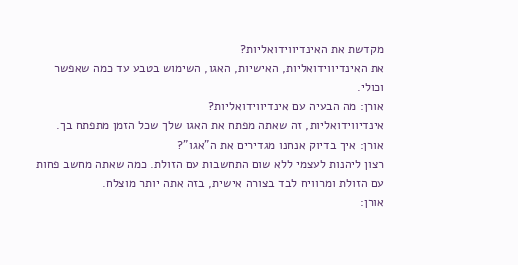מקדשת את האינדיווידואליות?
את האינדיווידואליות, האישיות, האגו, השימוש בטבע עד כמה שאפשר וכולי.
אורן: מה הבעיה עם אינדיווידואליות?
אינדיווידואליות, זה שאתה מפתח את האגו שלך שכל הזמן מתפתח בך.
אורן: איך בדיוק אנחנו מגדירים את ה"אגו"?
רצון ליהנות לעצמי ללא שום התחשבות עם הזולת. כמה שאתה מחשב פחות עם הזולת ומרוויח לבד בצורה אישית, בזה אתה יותר מוצלח.
אורן: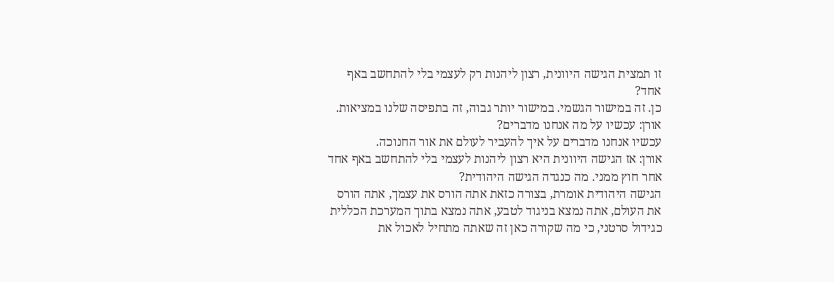זו תמצית הגישה היוונית, רצון ליהנות רק לעצמי בלי להתחשב באף אחד?
כן. זה במישור הגשמי. במישור יותר גבוה, זה בתפיסה שלנו במציאות.
אורן: עכשיו על מה אנחנו מדברים?
עכשיו אנחנו מדברים על איך להעביר לעולם את אור החנוכה.
אורן: אז הגישה היוונית היא רצון ליהנות לעצמי בלי להתחשב באף אחד אחר חוץ ממני. מה כנגדה הגישה היהודית?
הגישה היהודית אומרת, בצורה כזאת אתה הורס את עצמך, אתה הורס את העולם, אתה נמצא בניגוד לטבע, אתה נמצא בתוך המערכת הכללית כגידול סרטני, כי מה שקורה כאן זה שאתה מתחיל לאכול את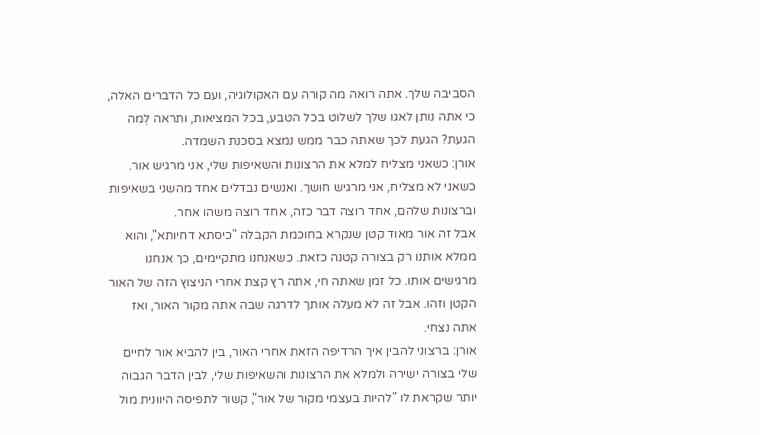הסביבה שלך. אתה רואה מה קורה עם האקולוגיה, ועם כל הדברים האלה, כי אתה נותן לאגו שלך לשלוט בכל הטבע, בכל המציאות, ותראה לְמה הגעת? הגעת לכך שאתה כבר ממש נמצא בסכנת השמדה.
אורן: כשאני מצליח למלא את הרצונות והשאיפות שלי, אני מרגיש אור. כשאני לא מצליח, אני מרגיש חושך. ואנשים נבדלים אחד מהשני בשאיפות וברצונות שלהם, אחד רוצה דבר כזה, אחד רוצה משהו אחר.
אבל זה אור מאוד קטן שנקרא בחוכמת הקבלה "כיסתא דחיותא", והוא ממלא אותנו רק בצורה קטנה כזאת. כשאנחנו מתקיימים, כך אנחנו מרגישים אותו. כל זמן שאתה חי, אתה רץ קצת אחרי הניצוץ הזה של האור הקטן וזהו. אבל זה לא מעלה אותך לדרגה שבה אתה מקור האור, ואז אתה נצחי.
אורן: ברצוני להבין איך הרדיפה הזאת אחרי האור, בין להביא אור לחיים שלי בצורה ישירה ולמלא את הרצונות והשאיפות שלי, לבין הדבר הגבוה יותר שקראת לו "להיות בעצמי מקור של אור", קשור לתפיסה היוונית מול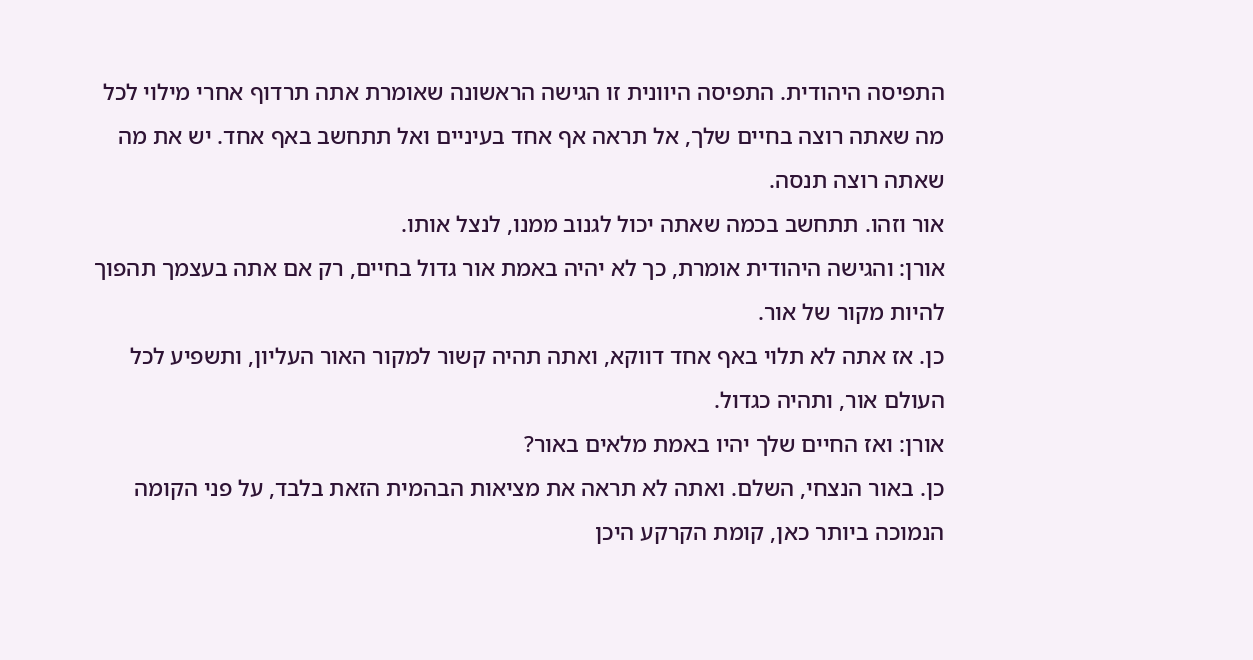התפיסה היהודית. התפיסה היוונית זו הגישה הראשונה שאומרת אתה תרדוף אחרי מילוי לכל מה שאתה רוצה בחיים שלך, אל תראה אף אחד בעיניים ואל תתחשב באף אחד. יש את מה שאתה רוצה תנסה.
אור וזהו. תתחשב בכמה שאתה יכול לגנוב ממנו, לנצל אותו.
אורן: והגישה היהודית אומרת, כך לא יהיה באמת אור גדול בחיים, רק אם אתה בעצמך תהפוך להיות מקור של אור.
כן. אז אתה לא תלוי באף אחד דווקא, ואתה תהיה קשור למקור האור העליון, ותשפיע לכל העולם אור, ותהיה כגדול.
אורן: ואז החיים שלך יהיו באמת מלאים באור?
כן. באור הנצחי, השלם. ואתה לא תראה את מציאות הבהמית הזאת בלבד, על פני הקומה הנמוכה ביותר כאן, קומת הקרקע היכן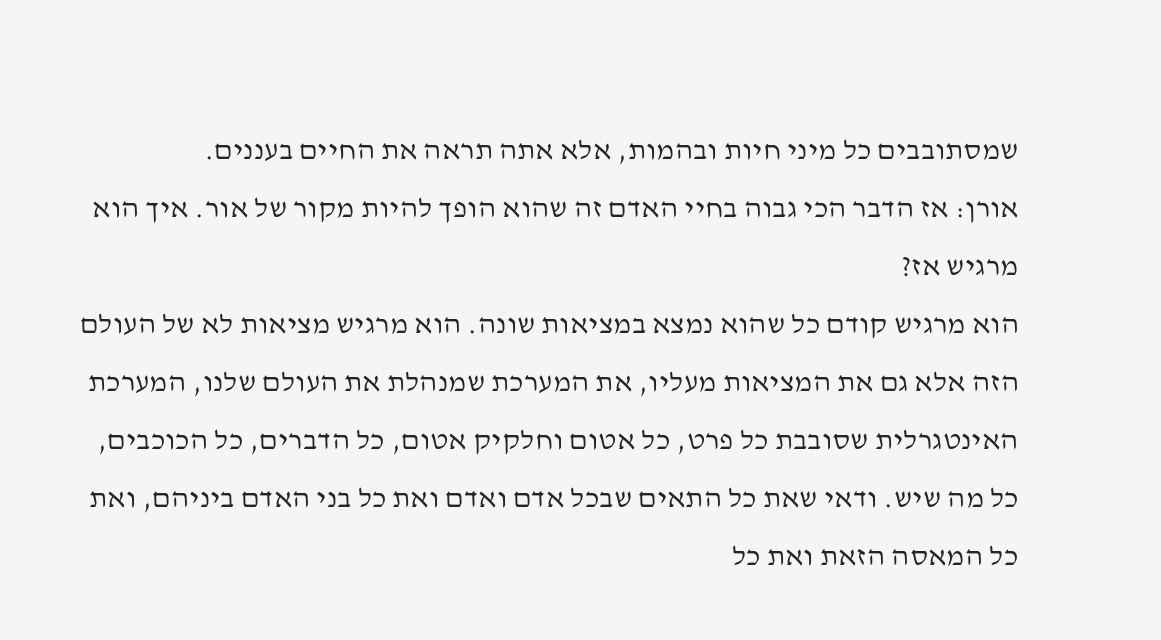שמסתובבים כל מיני חיות ובהמות, אלא אתה תראה את החיים בעננים.
אורן: אז הדבר הכי גבוה בחיי האדם זה שהוא הופך להיות מקור של אור. איך הוא מרגיש אז?
הוא מרגיש קודם כל שהוא נמצא במציאות שונה. הוא מרגיש מציאות לא של העולם הזה אלא גם את המציאות מעליו, את המערכת שמנהלת את העולם שלנו, המערכת האינטגרלית שסובבת כל פרט, כל אטום וחלקיק אטום, כל הדברים, כל הכוכבים, כל מה שיש. ודאי שאת כל התאים שבכל אדם ואדם ואת כל בני האדם ביניהם, ואת כל המאסה הזאת ואת כל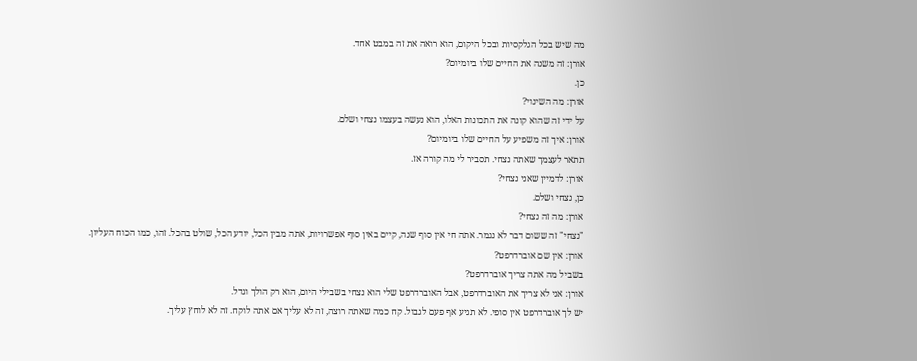מה שיש בכל הגלקסיות ובכל היקום, הוא רואה את זה במבט אחד.
אורן: זה משנה את החיים שלו ביומיום?
כן.
אורן: מה השינוי?
על ידי זה שהוא קונה את התכונות האלו, הוא נעשה בעצמו נצחי ושלם.
אורן: איך זה משפיע על החיים שלו ביומיום?
תתאר לעצמך שאתה נצחי. תסביר לי מה קורה אז.
אורן: לדמיין שאני נצחי?
כן, נצחי ושלם.
אורן: מה זה נצחי?
"נצחי" זה ששום דבר לא נגמר. אתה חי אין סוף שנה, קיים באין סוף אפשרויות, אתה מבין הכל, יודע הכל, שולט בהכל. זהו, כמו הכוח העליון.
אורן: אין שם אוברדרפט?
בשביל מה אתה צריך אוברדרפט?
אורן: אני לא צריך את האוברדרפט, אבל האוברדרפט שלי הוא נצחי בשבילי היום, הוא רק הולך וגדל.
יש לך אוברדרפט אין סופי. לא תגיע אף פעם לגבול. קח כמה שאתה רוצה, זה לא עליך אם אתה לוקח. זה לא לוחץ עליך.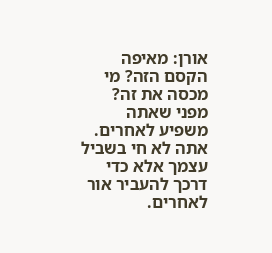אורן: מאיפה הקסם הזה? מי מכסה את זה?
מפני שאתה משפיע לאחרים. אתה לא חי בשביל עצמך אלא כדי דרכך להעביר אור לאחרים.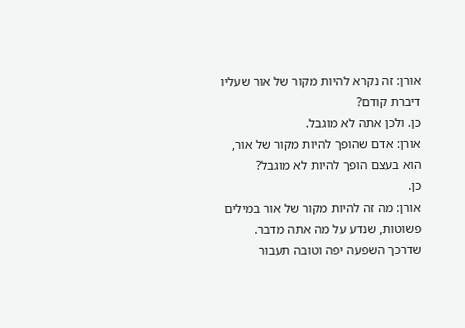אורן: זה נקרא להיות מקור של אור שעליו דיברת קודם?
כן. ולכן אתה לא מוגבל.
אורן: אדם שהופך להיות מקור של אור, הוא בעצם הופך להיות לא מוגבל?
כן.
אורן: מה זה להיות מקור של אור במילים פשוטות, שנדע על מה אתה מדבר.
שדרכך השפעה יפה וטובה תעבור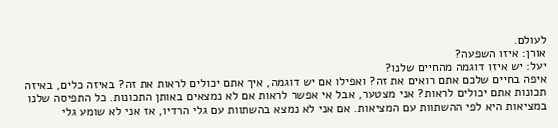לעולם.
אורן: איזו השפעה?
יעל: יש איזו דוגמה מהחיים שלנו?
איפה בחיים שלכם אתם רואים את זה? ואפילו אם יש דוגמה, איך אתם יכולים לראות את זה? באיזה כלים, באיזה תכונות אתם יכולים לראות? אני מצטער, אבל אי אפשר לראות אם לא נמצאים באותן התכונות. כל התפיסה שלנו במציאות היא לפי ההשתוות עם המציאות. אם אני לא נמצא בהשתוות עם גלי הרדיו, אז אני לא שומע גלי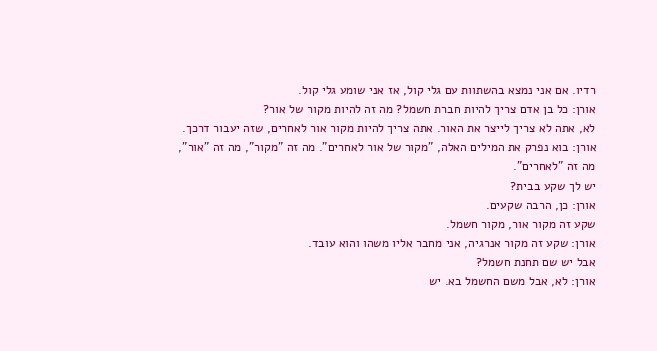רדיו. אם אני נמצא בהשתוות עם גלי קול, אז אני שומע גלי קול.
אורן: כל בן אדם צריך להיות חברת חשמל? מה זה להיות מקור של אור?
לא, אתה לא צריך לייצר את האור. אתה צריך להיות מקור אור לאחרים, שזה יעבור דרכך.
אורן: בוא נפרק את המילים האלה, "מקור של אור לאחרים". מה זה "מקור", מה זה "אור", מה זה "לאחרים".
יש לך שקע בבית?
אורן: כן, הרבה שקעים.
שקע זה מקור אור, מקור חשמל.
אורן: שקע זה מקור אנרגיה, אני מחבר אליו משהו והוא עובד.
אבל יש שם תחנת חשמל?
אורן: לא, אבל משם החשמל בא. יש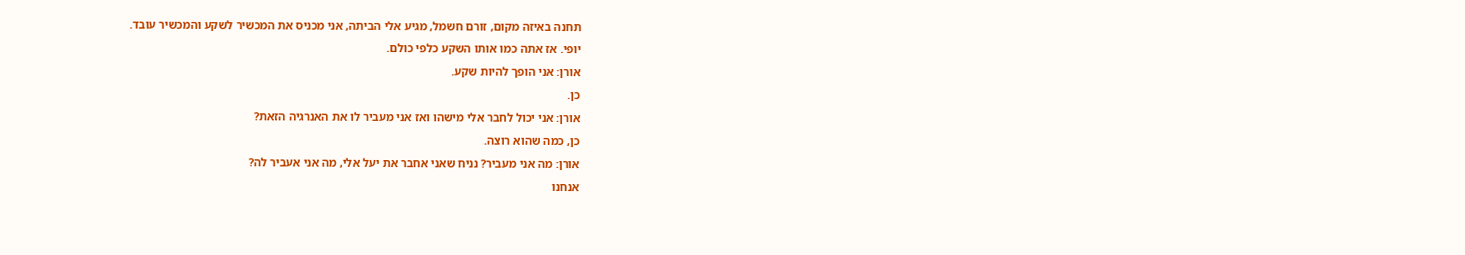תחנה באיזה מקום, זורם חשמל, מגיע אלי הביתה, אני מכניס את המכשיר לשקע והמכשיר עובד.
יופי. אז אתה כמו אותו השקע כלפי כולם.
אורן: אני הופך להיות שקע.
כן.
אורן: אני יכול לחבר אלי מישהו ואז אני מעביר לו את האנרגיה הזאת?
כן, כמה שהוא רוצה.
אורן: מה אני מעביר? נניח שאני אחבר את יעל אלי, מה אני אעביר לה?
אנחנו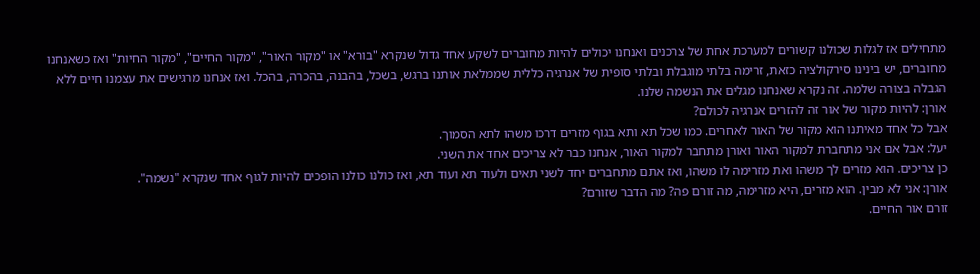מתחילים אז לגלות שכולנו קשורים למערכת אחת של צרכנים ואנחנו יכולים להיות מחוברים לשקע אחד גדול שנקרא "בורא" או "מקור האור", "מקור החיים", "מקור החיות" ואז כשאנחנו מחוברים, יש בינינו סירקולציה כזאת, זרימה בלתי מוגבלת ובלתי סופית של אנרגיה כללית שממלאת אותנו ברגש, בשכל, בהבנה, בהכרה, בהכל. ואז אנחנו מרגישים את עצמנו חיים ללא הגבלה בצורה שלמה. זה נקרא שאנחנו מגלים את הנשמה שלנו.
אורן: להיות מקור של אור זה להזרים אנרגיה לכולם?
אבל כל אחד מאיתנו הוא מקור של האור לאחרים. כמו שכל תא ותא בגוף מזרים דרכו משהו לתא הסמוך.
יעל: אבל אם אני מתחברת למקור האור ואורן מתחבר למקור האור, אנחנו כבר לא צריכים אחד את השני.
כן צריכים. הוא מזרים לך משהו ואת מזרימה לו משהו, ואז אתם מתחברים יחד לשני תאים ולעוד תא ועוד תא, ואז כולנו כולנו הופכים להיות לגוף אחד שנקרא "נשמה".
אורן: אני לא מבין. הוא מזרים, היא מזרימה, מה זורם פה? מה הדבר שזורם?
זורם אור החיים.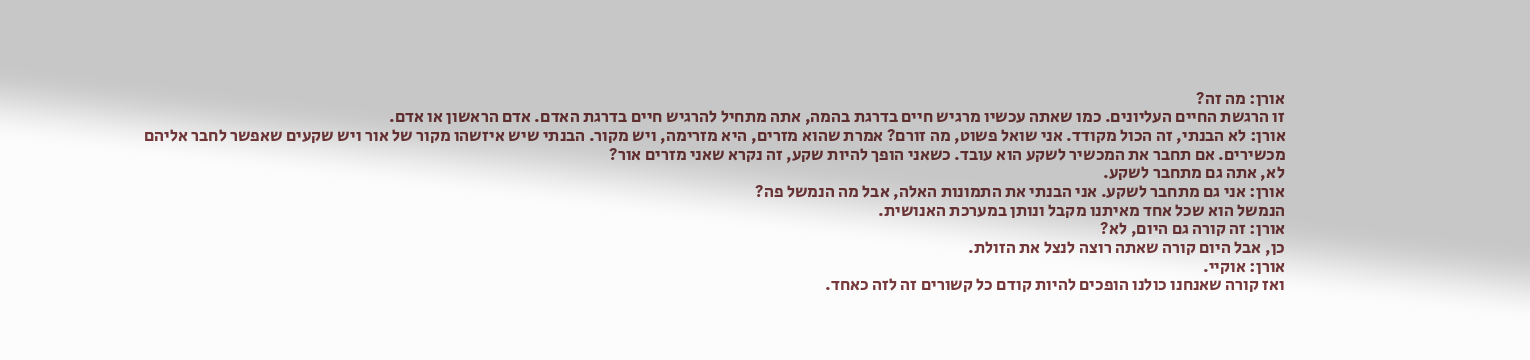אורן: מה זה?
זו הרגשת החיים העליונים. כמו שאתה עכשיו מרגיש חיים בדרגת בהמה, אתה מתחיל להרגיש חיים בדרגת האדם. אדם הראשון או אדם.
אורן: לא הבנתי, זה הכול מקודד. אני שואל פשוט, מה זורם? אמרת שהוא מזרים, היא מזרימה, ויש מקור. הבנתי שיש איזשהו מקור של אור ויש שקעים שאפשר לחבר אליהם מכשירים. אם תחבר את המכשיר לשקע הוא עובד. כשאני הופך להיות שקע, זה נקרא שאני מזרים אור?
לא, אתה גם מתחבר לשקע.
אורן: אני גם מתחבר לשקע. אני הבנתי את התמונות האלה, אבל מה הנמשל פה?
הנמשל הוא שכל אחד מאיתנו מקבל ונותן במערכת האנושית.
אורן: זה קורה גם היום, לא?
כן, אבל היום קורה שאתה רוצה לנצל את הזולת.
אורן: אוקיי.
ואז קורה שאנחנו כולנו הופכים להיות קודם כל קשורים זה לזה כאחד.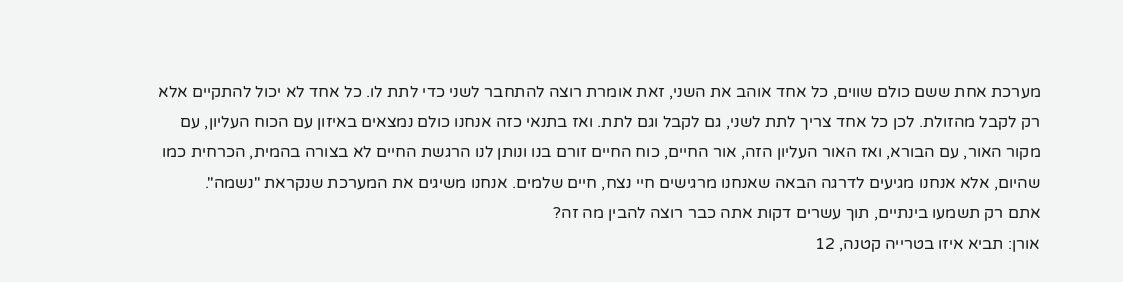מערכת אחת ששם כולם שווים, כל אחד אוהב את השני, זאת אומרת רוצה להתחבר לשני כדי לתת לו. כל אחד לא יכול להתקיים אלא רק לקבל מהזולת. לכן כל אחד צריך לתת לשני, גם לקבל וגם לתת. ואז בתנאי כזה אנחנו כולם נמצאים באיזון עם הכוח העליון, עם מקור האור, עם הבורא, ואז האור העליון הזה, אור החיים, כוח החיים זורם בנו ונותן לנו הרגשת החיים לא בצורה בהמית, הכרחית כמו שהיום, אלא אנחנו מגיעים לדרגה הבאה שאנחנו מרגישים חיי נצח, חיים שלמים. אנחנו משיגים את המערכת שנקראת "נשמה".
אתם רק תשמעו בינתיים, תוך עשרים דקות אתה כבר רוצה להבין מה זה?
אורן: תביא איזו בטרייה קטנה, 12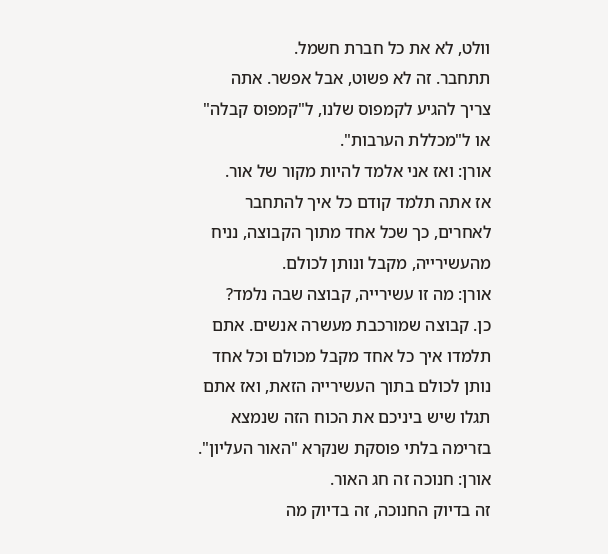וולט, לא את כל חברת חשמל.
תתחבר. זה לא פשוט, אבל אפשר. אתה צריך להגיע לקמפוס שלנו, ל"קמפוס קבלה" או ל"מכללת הערבות".
אורן: ואז אני אלמד להיות מקור של אור.
אז אתה תלמד קודם כל איך להתחבר לאחרים, כך שכל אחד מתוך הקבוצה, נניח מהעשירייה, מקבל ונותן לכולם.
אורן: מה זו עשירייה, קבוצה שבה נלמד?
כן. קבוצה שמורכבת מעשרה אנשים. אתם תלמדו איך כל אחד מקבל מכולם וכל אחד נותן לכולם בתוך העשירייה הזאת, ואז אתם תגלו שיש ביניכם את הכוח הזה שנמצא בזרימה בלתי פוסקת שנקרא "האור העליון".
אורן: חנוכה זה חג האור.
זה בדיוק החנוכה, זה בדיוק מה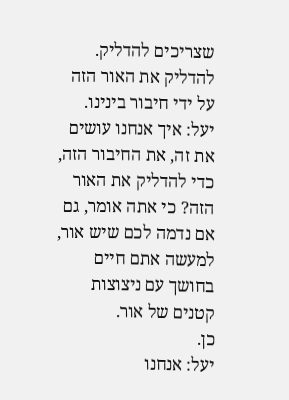שצריכים להדליק. להדליק את האור הזה על ידי חיבור בינינו.
יעל: איך אנחנו עושים את זה, את החיבור הזה, כדי להדליק את האור הזה? כי אתה אומר, גם אם נדמה לכם שיש אור, למעשה אתם חיים בחושך עם ניצוצות קטנים של אור.
כן.
יעל: אנחנו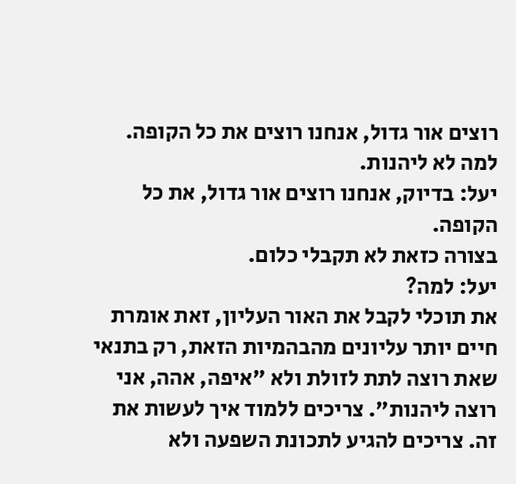רוצים אור גדול, אנחנו רוצים את כל הקופה.
למה לא ליהנות.
יעל: בדיוק, אנחנו רוצים אור גדול, את כל הקופה.
בצורה כזאת לא תקבלי כלום.
יעל: למה?
את תוכלי לקבל את האור העליון, זאת אומרת חיים יותר עליונים מהבהמיות הזאת, רק בתנאי שאת רוצה לתת לזולת ולא "איפה, אהה, אני רוצה ליהנות". צריכים ללמוד איך לעשות את זה. צריכים להגיע לתכונת השפעה ולא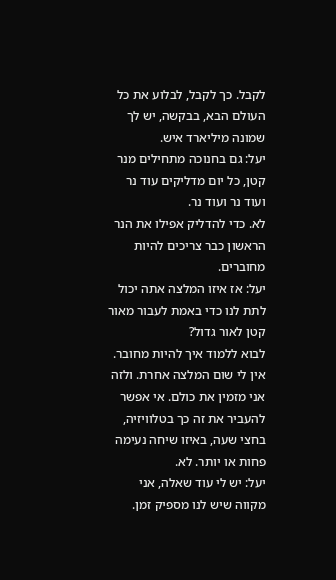לקבל. כך לקבל, לבלוע את כל העולם הבא, בבקשה, יש לך שמונה מיליארד איש.
יעל: גם בחנוכה מתחילים מנר קטן, כל יום מדליקים עוד נר ועוד נר ועוד נר.
לא. כדי להדליק אפילו את הנר הראשון כבר צריכים להיות מחוברים.
יעל: אז איזו המלצה אתה יכול לתת לנו כדי באמת לעבור מאור קטן לאור גדול?
לבוא ללמוד איך להיות מחובר. אין לי שום המלצה אחרת. ולזה אני מזמין את כולם. אי אפשר להעביר את זה כך בטלוויזיה, בחצי שעה, באיזו שיחה נעימה פחות או יותר. לא.
יעל: יש לי עוד שאלה, אני מקווה שיש לנו מספיק זמן.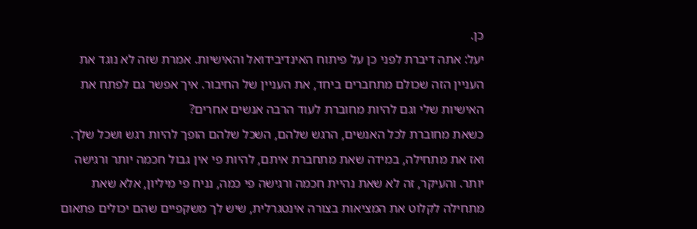כן.
יעל: אתה דיברת לפני כן על פיתוח האינדיבידואל והאישיות. אמרת שזה לא נוגד את העניין הזה שכולם מתחברים ביחד, את העניין של החיבור. איך אפשר גם לפתח את האישיות שלי וגם להיות מחוברת לעוד הרבה אנשים אחרים?
כשאת מחוברת לכל האנשים, הרגש שלהם, השכל שלהם הופך להיות רגש ושכל שלך. ואז את מתחילה, במידה שאת מתחברת איתם, להיות פי אין גבול חכמה יותר ורגישה יותר. והעיקר, זה לא שאת נהיית חכמה ורגישה פי כמה, נניח פי מיליון, אלא שאת מתחילה לקלוט את המציאות בצורה אינטגרלית, שיש לך משקפיים שהם יכולים פתאום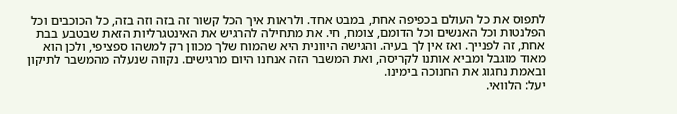לתפוס את כל העולם בכפיפה אחת, במבט אחד. ולראות איך הכל קשור זה בזה וזה בזה, כל הכוכבים וכל הפלנטות וכל האנשים וכל הדומם, צומח, חי. את מתחילה להרגיש את האינטגרליות הזאת שבטבע בבת אחת, זה לפנייך. ואז אין לך בעיה. והגישה היוונית היא שהמוח שלך מכוון רק למשהו ספציפי, ולכן הוא מאוד מוגבל ומביא אותנו לקריסה, ואת המשבר הזה אנחנו היום מרגישים. נקווה שנעלה מהמשבר לתיקון ובאמת נחגוג את החנוכה בימינו.
יעל: הלוואי.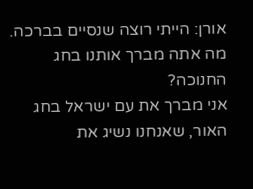אורן: הייתי רוצה שנסיים בברכה. מה אתה מברך אותנו בחג החנוכה?
אני מברך את עם ישראל בחג האור, שאנחנו נשיג את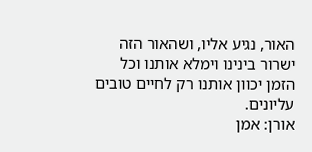האור, נגיע אליו, ושהאור הזה ישרור בינינו וימלא אותנו וכל הזמן יכוון אותנו רק לחיים טובים עליונים.
אורן: אמן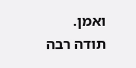ואמן. תודה רבה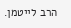הרב לייטמן.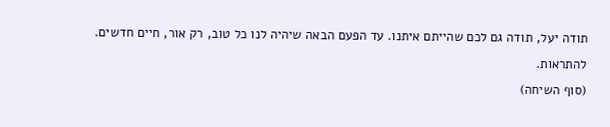תודה יעל, תודה גם לכם שהייתם איתנו. עד הפעם הבאה שיהיה לנו כל טוב, רק אור, חיים חדשים. להתראות.
(סוף השיחה)